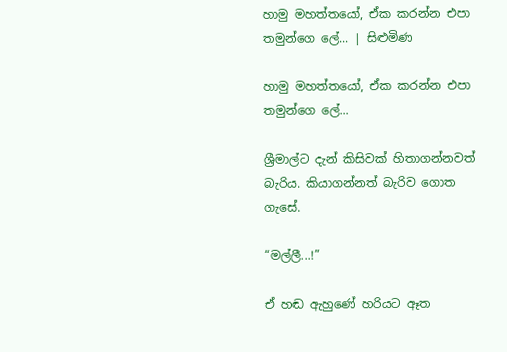හාමු මහත්තයෝ, ඒක කරන්න එපා තමුන්ගෙ ලේ... | සිළුමිණ

හාමු මහත්තයෝ, ඒක කරන්න එපා තමුන්ගෙ ලේ...

ශ්‍රීමාල්ට දැන් කිසිවක් හිතාගන්නවත් බැරිය. කියාගන්නත් බැරිව ගොත ගැසේ.

“මල්ලී...!”

ඒ හඬ ඇහුණේ හරියට ඈත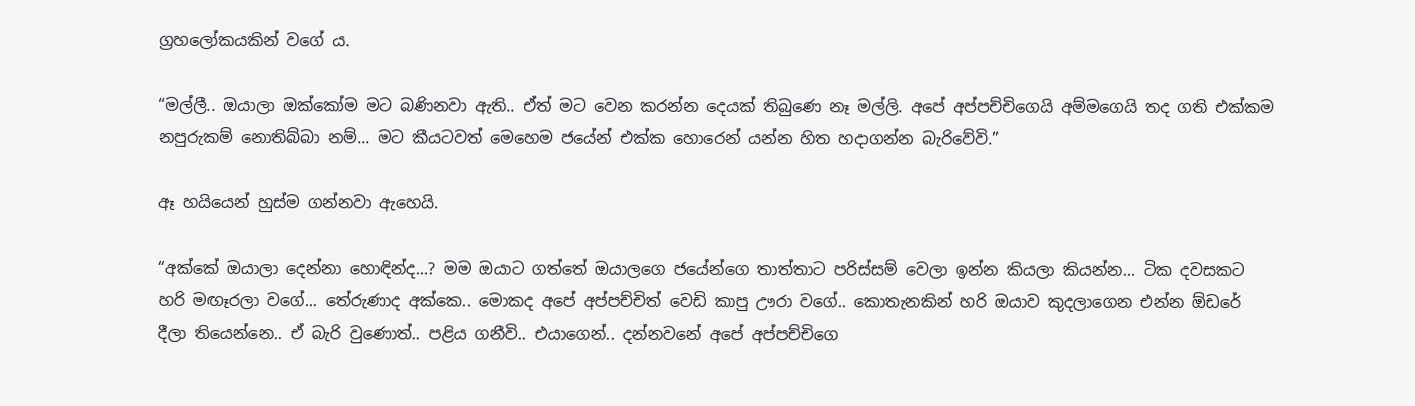ග්‍රහලෝකයකින් වගේ ය.

“මල්ලී.. ඔයාලා ඔක්කෝම මට බණිනවා ඇති.. ඒත් මට වෙන කරන්න දෙයක් තිබුණෙ නෑ මල්ලි. අපේ අප්පච්චිගෙයි අම්මගෙයි තද ගති එක්කම නපුරුකම් නොතිබ්බා නම්... මට කීයටවත් මෙහෙම ජයේන් එක්ක හොරෙන් යන්න හිත හදාගන්න බැරිවේවි.”

ඈ හයියෙන් හුස්ම ගන්නවා ඇහෙයි.

“අක්කේ ඔයාලා දෙන්නා හොඳින්ද...? මම ඔයාට ගත්තේ ඔයාලගෙ ජයේන්ගෙ තාත්තාට පරිස්සම් වෙලා ඉන්න කියලා කියන්න... ටික දවසකට හරි මඟෑරලා වගේ... තේරුණාද අක්කෙ.. මොකද අපේ අප්පච්චිත් වෙඩි කාපු ඌරා වගේ.. කොතැනකින් හරි ඔයාව කුදලාගෙන එන්න ඕඩරේ දීලා තියෙන්නෙ.. ඒ බැරි වුණොත්.. පළිය ගනීවි.. එයාගෙන්.. දන්නවනේ අපේ අප්පච්චිගෙ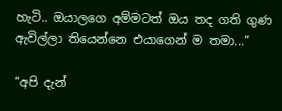හැටි.. ඔයාලගෙ අම්මටත් ඔය තද ගති ගුණ ඇවිල්ලා තියෙන්නෙ එයාගෙන් ම තමා...”

“අපි දැන්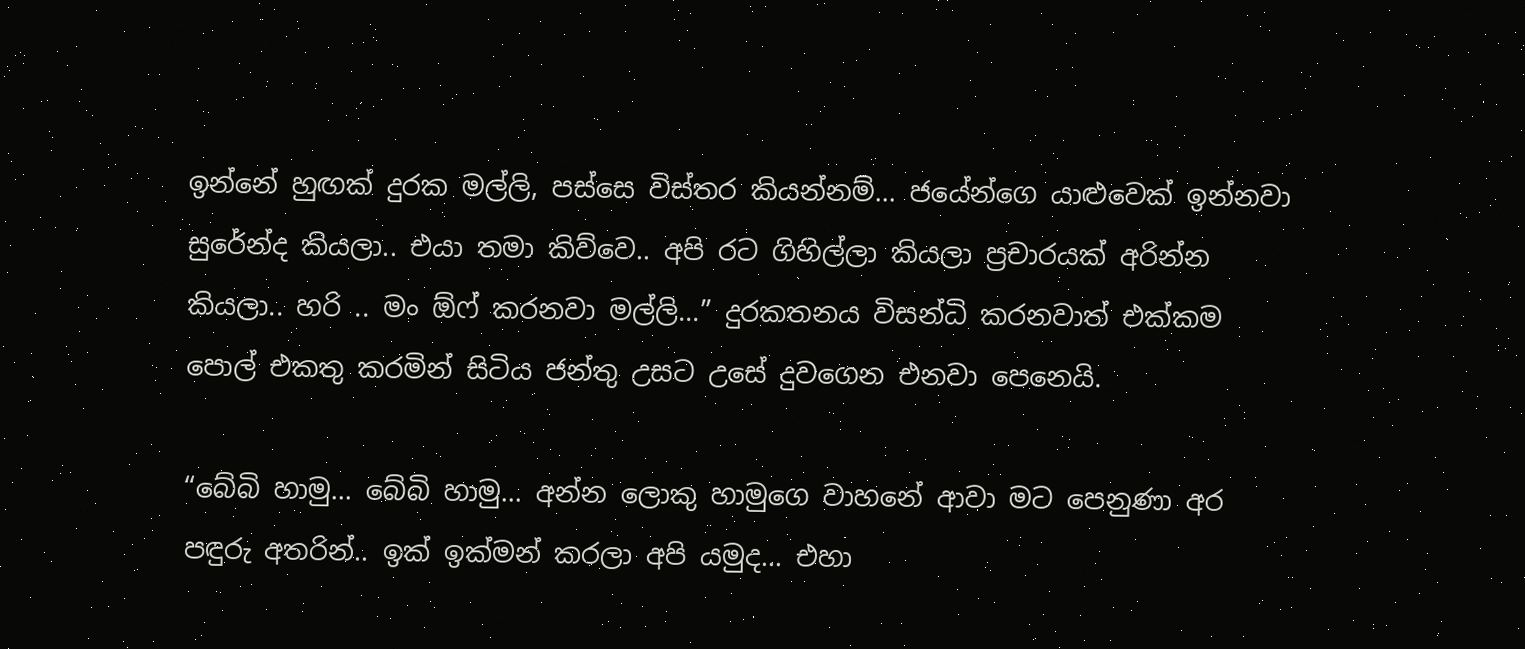ඉන්නේ හුඟක් දුරක මල්ලි, පස්සෙ විස්තර කියන්නම්... ජයේන්ගෙ යාළුවෙක් ඉන්නවා සුරේන්ද කියලා.. එයා තමා කිව්වෙ.. අපි රට ගිහිල්ලා කියලා ප්‍රචාරයක් අරින්න කියලා.. හරි .. මං ඕෆ් කරනවා මල්ලි...” දුරකතනය විසන්ධි කරනවාත් එක්කම පොල් එකතු කරමින් සිටිය ජන්තු උසට උසේ දුවගෙන එනවා පෙනෙයි.

“බේබි හාමු... බේබි හාමු... අන්න ලොකු හාමුගෙ වාහනේ ආවා මට පෙනුණා අර පඳුරු අතරින්.. ඉක් ඉක්මන් කරලා අපි යමුද... එහා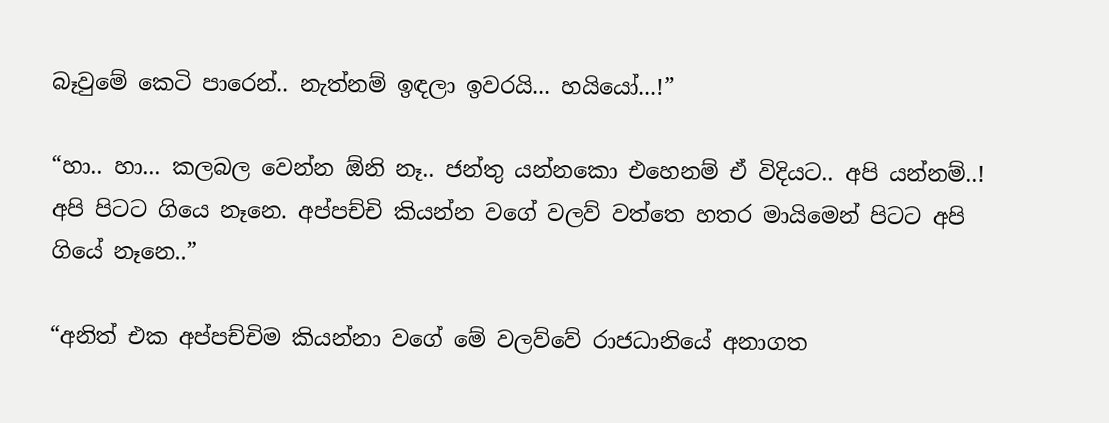බෑවුමේ කෙටි පාරෙන්.. නැත්නම් ඉඳලා ඉවරයි... හයියෝ...!”

“හා.. හා... කලබල වෙන්න ඕනි නෑ.. ජන්තු යන්නකො එහෙනම් ඒ විදියට.. අපි යන්නම්..! අපි පිටට ගියෙ නෑනෙ. අප්පච්චි කියන්න වගේ වලව් වත්තෙ හතර මායිමෙන් පිටට අපි ගියේ නෑනෙ..”

“අනිත් එක අප්පච්චිම කියන්නා වගේ මේ වලව්වේ රාජධානියේ අනාගත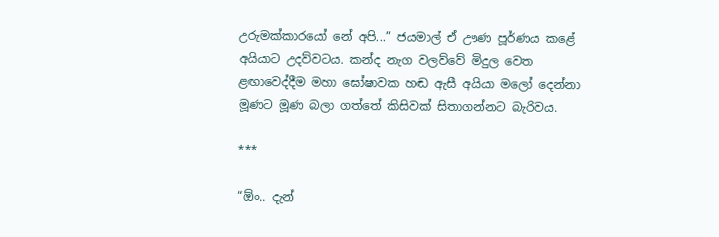උරුමක්කාරයෝ නේ අපි...” ජයමාල් ඒ ඌණ පූර්ණය කළේ අයියාට උදව්වටය. කන්ද නැග වලව්වේ මිදුල වෙත ළඟාවෙද්දීම මහා ඝෝෂාවක හඬ ඇසී අයියා ම‍ලෝ දෙන්නා මූණට මූණ බලා ගත්තේ කිසිවක් සිතාගන්නට බැරිවය.

***

“ඕං.. දැන්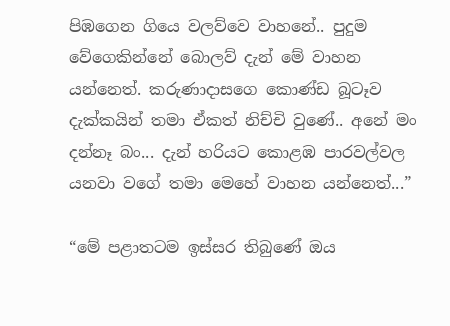පිඹගෙන ගියෙ වලව්වෙ වාහනේ.. පුදුම වේගෙකින්නේ බොලව් දැන් මේ වාහන යන්නෙත්. කරුණාදාසගෙ කොණ්ඩ බූටෑව දැක්කයින් තමා ඒකත් නිච්චි වුණේ.. අනේ මං දන්නෑ බං... දැන් හරියට කොළඹ පාරවල්වල යනවා වගේ තමා මෙහේ වාහන යන්නෙත්...”

“මේ පළාතටම ඉස්සර තිබුණේ ඔය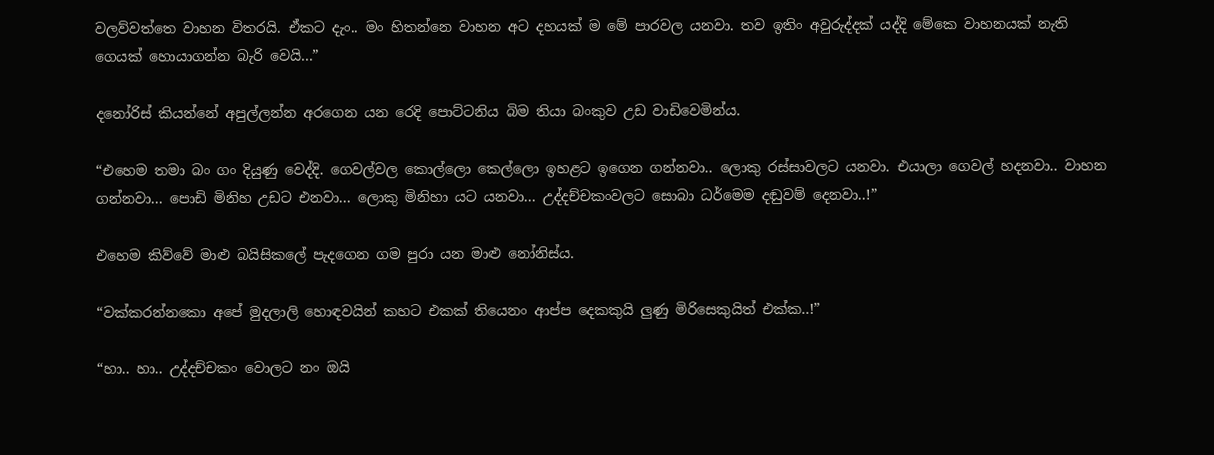වලව්වත්තෙ වාහන විතරයි. ඒකට දැං.. මං හිතන්නෙ වාහන අට දහයක් ම මේ පාරවල යනවා. තව ඉතිං අවුරුද්දක් යද්දි මේකෙ වාහනයක් නැති ගෙයක් හොයාගන්න බැරි වෙයි...”

දනෝරිස් කියන්නේ අපුල්ලන්න අරගෙන යන රෙදි පොට්ටනිය බිම තියා බංකුව උඩ වාඩිවෙමින්ය.

“එහෙම තමා බං ගං දියුණු වෙද්දි. ගෙවල්වල කොල්ලො කෙල්ලො ඉහළට ඉගෙන ගන්නවා.. ලොකු රස්සාවලට යනවා. එයාලා ගෙවල් හදනවා.. වාහන ගන්නවා... පොඩි මිනිහ උඩට එනවා... ලොකු මිනිහා යට යනවා... උද්දච්චකංවලට සොබා ධර්මෙම දඬුවම් දෙනවා..!”

එහෙම කිව්වේ මාළු බයිසිකලේ පැදගෙන ගම පුරා යන මාළු නෝනිස්ය.

“වක්කරන්නකො අපේ මුදලාලි හොඳවයින් කහට එකක් තියෙනං ආප්ප දෙකකුයි ලුණු මිරිසෙකුයිත් එක්ක..!”

“හා.. හා.. උද්දච්චකං වොලට නං ඔයි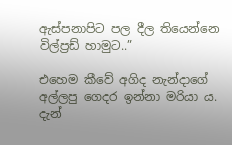ඇස්පනාපිට පල දීල තියෙන්නෙ විල්ප්‍රඩ් හාමුට..”

එහෙම කීවේ අගිද නැන්දාගේ අල්ලපු ගෙදර ඉන්නා මරියා ය. දැන්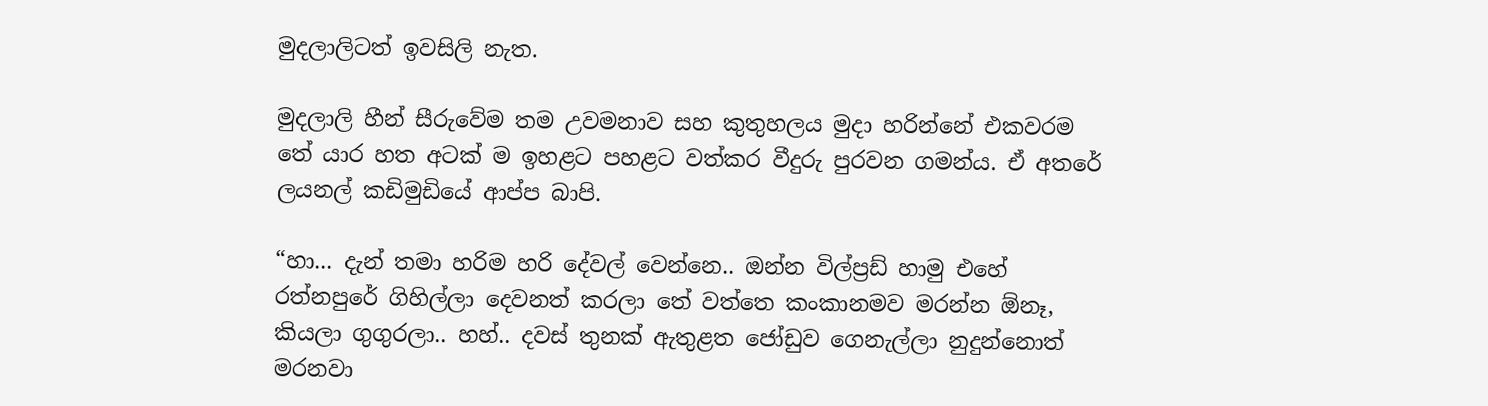මුදලාලිටත් ඉවසිලි නැත.

මුදලාලි හීන් සීරුවේම තම උවමනාව සහ කුතුහලය මුදා හරින්නේ එකවරම තේ යාර හත අටක් ම ඉහළට පහළට වත්කර වීදුරු පුරවන ගමන්ය. ඒ අතරේ ලයනල් කඩිමුඩියේ ආප්ප බාපි.

“හා... දැන් තමා හරිම හරි දේවල් වෙන්නෙ.. ඔන්න විල්ප්‍රඩ් හාමු එහේ රත්නපුරේ ගිහිල්ලා දෙවනත් කරලා තේ වත්තෙ කංකානමව මරන්න ඕනෑ, කියලා ගුගුරලා.. හහ්.. දවස් තුනක් ඇතුළත ජෝඩුව ගෙනැල්ලා නුදුන්නොත් මරනවා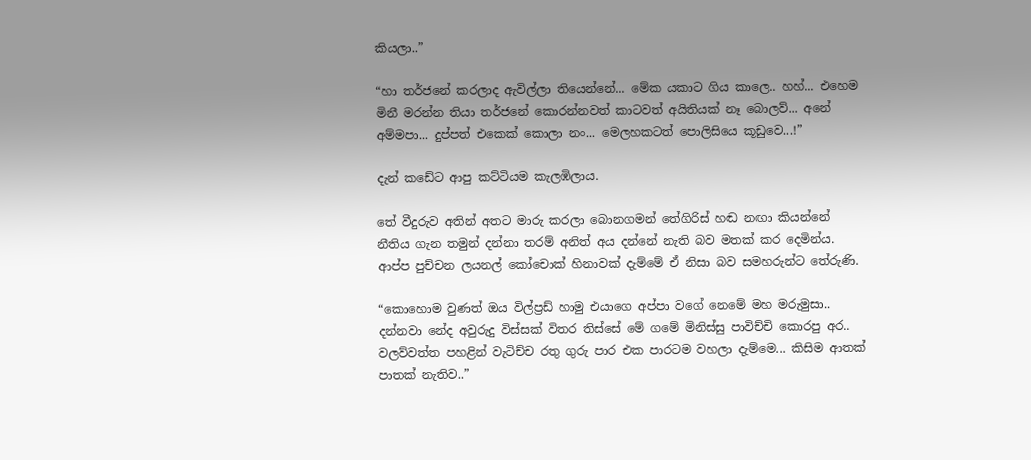කියලා..”

“හා තර්ජනේ කරලාද ඇවිල්ලා තියෙන්නේ... මේක යකාට ගිය කාලෙ.. හහ්... එහෙම මිනී මරන්න තියා තර්ජනේ කොරන්නවත් කාටවත් අයිතියක් නෑ බොලව්... අනේ අම්මපා... දුප්පත් එකෙක් කොලා නං... මෙලහකටත් පොලිසියෙ කූඩුවෙ...!”

දැන් කඩේට ආපු කට්ටියම කැලඹිලාය.

තේ වීදුරුව අතින් අතට මාරු කරලා බොනගමන් තේගිරිස් හඬ නඟා කියන්නේ නීතිය ගැන තමුන් දන්නා තරම් අනිත් අය දන්නේ නැති බව මතක් කර දෙමින්ය. ආප්ප පුච්චන ලයනල් කෝචොක් හිනාවක් දැම්මේ ඒ නිසා බව සමහරුන්ට තේරුණි.

“කොහොම වුණත් ඔය විල්ප්‍රඩ් හාමු එයාගෙ අප්පා වගේ නෙමේ මහ මරුමුසා.. දන්නවා නේද අවුරුදු විස්සක් විතර තිස්සේ මේ ගමේ මිනිස්සු පාවිච්චි කොරපු අර.. වලව්වත්ත පහළින් වැටිච්ච රතු ගුරු පාර එක පාරටම වහලා දැම්මෙ... කිසිම ආතක් පාතක් නැතිව..”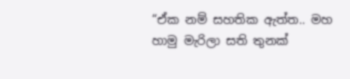“ඒක නම් සහතික ඇත්ත.. මහ හාමු මැරිලා සති තුනක්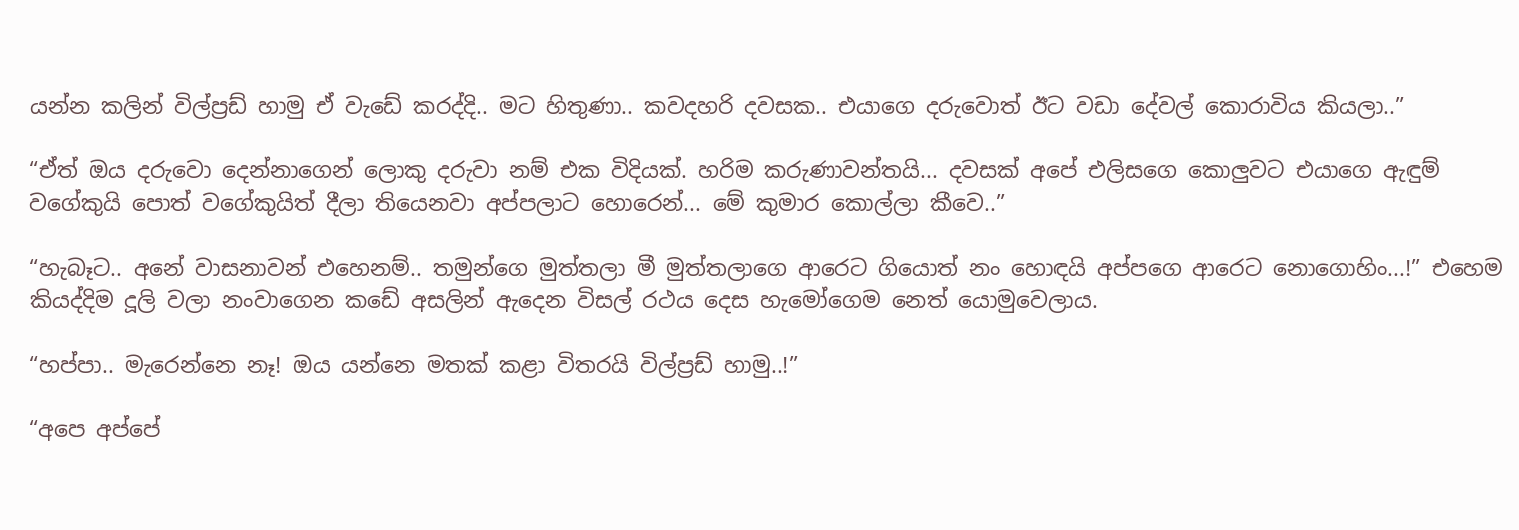යන්න කලින් විල්ප්‍රඩ් හාමු ඒ වැඩේ කරද්දි.. මට හිතුණා.. කවදහරි දවසක.. එයාගෙ දරුවොත් ඊට වඩා දේවල් කොරාවිය කියලා..”

“ඒත් ඔය දරුවො දෙන්නාගෙන් ලොකු දරුවා නම් එක විදියක්. හරිම කරුණාවන්තයි... දවසක් අපේ එලිසගෙ කොලුවට එයාගෙ ඇඳුම් වගේකුයි පොත් වගේකුයිත් දීලා තියෙනවා අප්පලාට හොරෙන්... මේ කුමාර කොල්ලා කීවෙ..”

“හැබෑට.. අනේ වාසනාවන් එහෙනම්.. තමුන්ගෙ මුත්තලා මී මුත්තලාගෙ ආරෙට ගියොත් නං හොඳයි අප්පගෙ ආරෙට නොගොහිං...!” එහෙම කියද්දිම දූලි වලා නංවාගෙන කඩේ අසලින් ඇදෙන විසල් රථය දෙස හැමෝගෙම නෙත් යොමුවෙලාය.

“හප්පා.. මැරෙන්නෙ නෑ! ඔය යන්නෙ මතක් කළා විතරයි විල්ප්‍රඩ් හාමු..!”

“අපෙ අප්පේ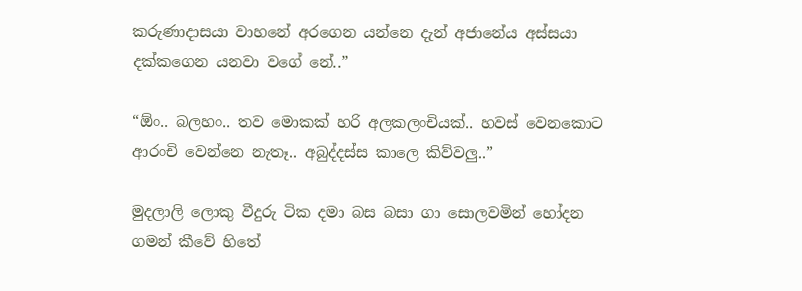කරුණාදාසයා වාහනේ අරගෙන යන්නෙ දැන් අජානේය අස්සයා දක්කගෙන යනවා වගේ නේ..”

“ඕං.. බලහං.. තව මොකක් හරි අලකලංචියක්.. හවස් වෙනකොට ආරංචි වෙන්නෙ නැතෑ.. අබුද්දස්ස කාලෙ කිව්වලු..”

මුදලාලි ලොකු වීදුරු ටික දමා බස බසා ගා සොලවමින් හෝදන ගමන් කීවේ හිතේ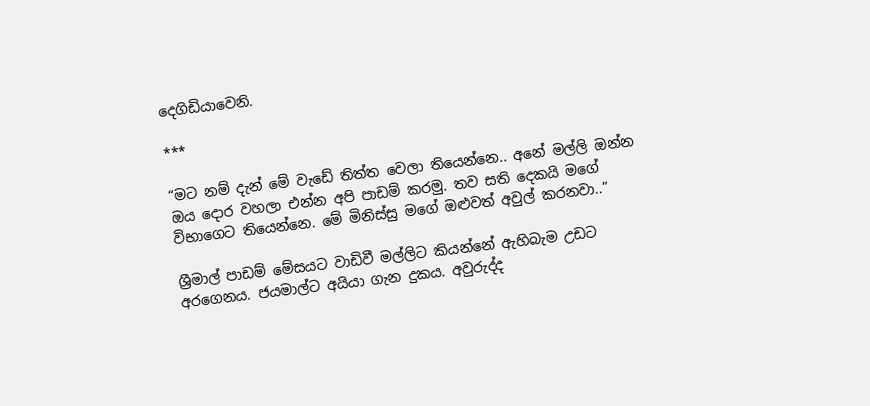දෙගිඩියාවෙනි.

***

“මට නම් දැන් මේ වැඩේ තිත්ත වෙලා තියෙන්නෙ.. අනේ මල්ලි ඔන්න ඔය දොර වහලා එන්න අපි පාඩම් කරමු. තව සති දෙකයි මගේ විභාගෙට තියෙන්නෙ. මේ මිනිස්සු මගේ ඔළුවත් අවුල් කරනවා..”

ශ්‍රීමාල් පාඩම් මේසයට වාඩිවී මල්ලිට කියන්නේ ඇහිබැම උඩට අරගෙනය. ජයමාල්ට අයියා ගැන දුකය. අවුරුද්ද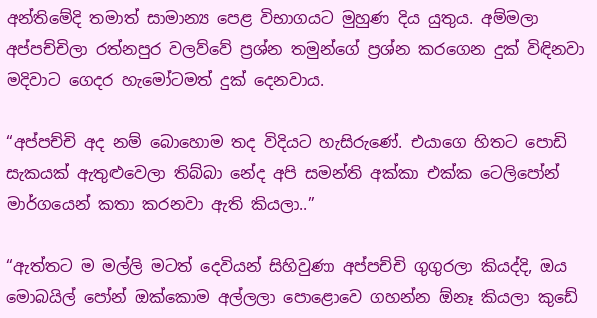අන්තිමේදි තමාත් සාමාන්‍ය පෙළ විභාගයට මුහුණ දිය යුතුය. අම්මලා අප්පච්චිලා රත්නපුර වලව්වේ ප්‍රශ්න තමුන්ගේ ප්‍රශ්න කරගෙන දුක් විඳිනවා මදිවාට ගෙදර හැමෝටමත් දුක් දෙනවාය.

“අප්පච්චි අද නම් බොහොම තද විදියට හැසිරුණේ. එයාගෙ හිතට පොඩි සැකයක් ඇතුළුවෙලා තිබ්බා නේද අපි සමන්ති අක්කා එක්ක ටෙලිපෝන් මාර්ගයෙන් කතා කරනවා ඇති කියලා..”

“ඇත්තට ම මල්ලි මටත් දෙවියන් සිහිවුණා අප්පච්චි ගුගුරලා කියද්දි, ඔය මොබයිල් පෝන් ඔක්කොම අල්ලලා පොළොවෙ ගහන්න ඕනෑ කියලා කුඩේ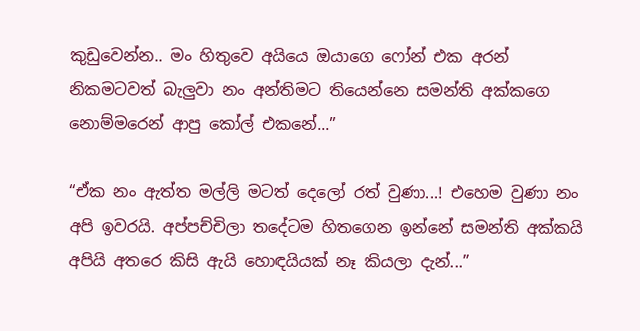කුඩුවෙන්න.. මං හිතුවෙ අයියෙ ඔයාගෙ ෆෝන් එක අරන් නිකමටවත් බැලුවා නං අන්තිමට තියෙන්නෙ සමන්ති අක්කගෙ නොම්මරෙන් ආපු කෝල් එකනේ...”

“ඒක නං ඇත්ත මල්ලි මටත් දෙලෝ රත් වුණා...! එහෙම වුණා නං අපි ඉවරයි. අප්පච්චිලා තදේටම හිතගෙන ඉන්නේ සමන්ති අක්කයි අපියි අතරෙ කිසි ඇයි හොඳයියක් නෑ කියලා දැන්...”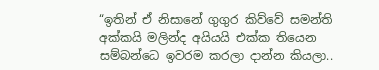“ඉතින් ඒ නිසානේ ගුගුර කිව්වේ සමන්ති අක්කයි මලින්ද අයියයි එක්ක තියෙන සම්බන්ධෙ ඉවරම කරලා දාන්න කියලා..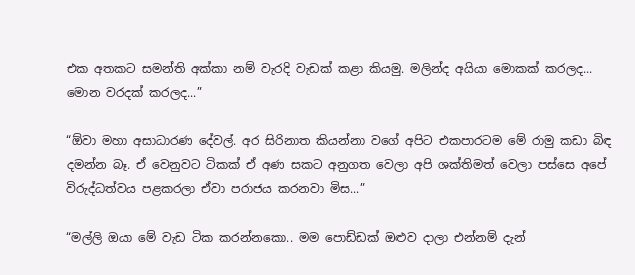එක අතකට සමන්ති අක්කා නම් වැරදි වැඩක් කළා කියමු. මලින්ද අයියා මොකක් කරලද... මොන වරදක් කරලද...”

“ඕවා මහා අසාධාරණ දේවල්. අර සිරිනාත කියන්නා වගේ අපිට එකපාරටම මේ රාමු කඩා බිඳ දමන්න බෑ. ඒ වෙනුවට ටිකක් ඒ අණ සකට අනුගත වෙලා අපි ශක්තිමත් වෙලා පස්සෙ අපේ විරුද්ධත්වය පළකරලා ඒවා පරාජය කරනවා මිස...”

“මල්ලි ඔයා මේ වැඩ ටික කරන්නකො.. මම පොඩ්ඩක් ඔළුව දාලා එන්නම් දැන්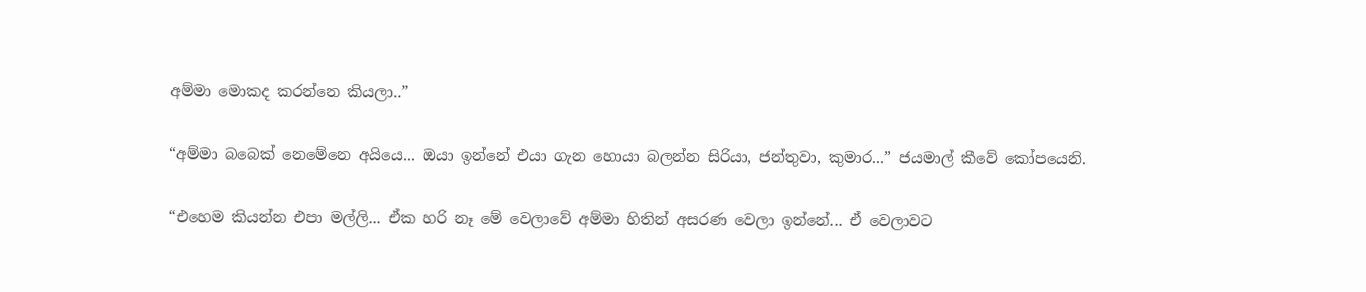අම්මා මොකද කරන්නෙ කියලා..”

“අම්මා බබෙක් නෙමේනෙ අයියෙ... ඔයා ඉන්නේ එයා ගැන ‍‍හොයා බලන්න සිරියා, ජන්තුවා, කුමාර...” ජයමාල් කීවේ කෝපයෙනි.

“එහෙම කියන්න එපා මල්ලි... ඒක හරි නෑ මේ වෙලාවේ අම්මා හිතින් අසරණ වෙලා ඉන්නේ... ඒ වෙලාවට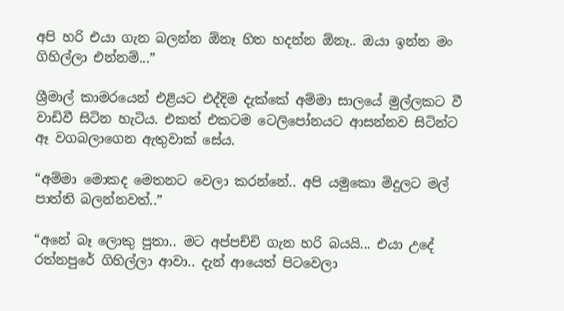අපි හරි එයා ගැන බලන්න ඕනෑ හිත හදන්න ඕනෑ.. ඔයා ඉන්න මං ගිහිල්ලා එන්නම්...”

ශ්‍රීමාල් කාමරයෙන් එළියට එද්දිම දැක්කේ අම්මා සාලයේ මුල්ලකට වී වාඩිවී සිටින හැටිය. එකත් එකටම ටෙලිපෝනයට ආසන්නව සිටින්ට ඈ වගබලාගෙන ඇතුවාක් සේය.

“අම්මා මොකද මෙතනට වෙලා කරන්නේ.. අපි යමුකො මිදුලට මල් පාත්ති බලන්නවත්..”

“අනේ බෑ ලොකු පුතා.. මට අප්පච්චි ගැන හරි බයයි... එයා උදේ රත්නපුරේ ගිහිල්ලා ආවා.. දැන් ආයෙත් පිටවෙලා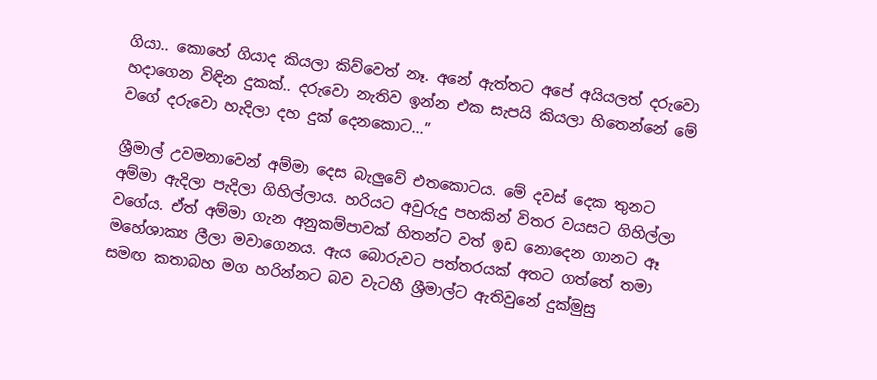ගියා.. කොහේ ගියාද කියලා කිව්වෙත් නෑ. අනේ ඇත්තට අපේ අයියලත් දරුවො හදා‍ගෙන විඳින දුකක්.. දරුවො නැතිව ඉන්න එක සැපයි කියලා හිතෙන්නේ මේ වගේ දරුවො හැදිලා දහ දුක් දෙනකොට...”

ශ්‍රීමාල් උවමනාවෙන් අම්මා දෙස බැලුවේ එතකොටය. මේ දවස් දෙක තුනට අම්මා ඇදිලා පැදිලා ගිහිල්ලාය. හරියට අවුරුදු පහකින් විතර වයසට ගිහිල්ලා වගේය. ඒත් අම්මා ගැන අනුකම්පාවක් හිතන්ට වත් ඉ‍ඩ නොදෙන ගානට ඈ මහේශාක්‍ය ලීලා මවාගෙනය. ඇය බොරුවට පත්තරයක් අතට ගත්තේ තමා සමඟ කතාබහ මග හරින්නට බව වැටහී ශ්‍රීමාල්ට ඇතිවුනේ දුක්මුසු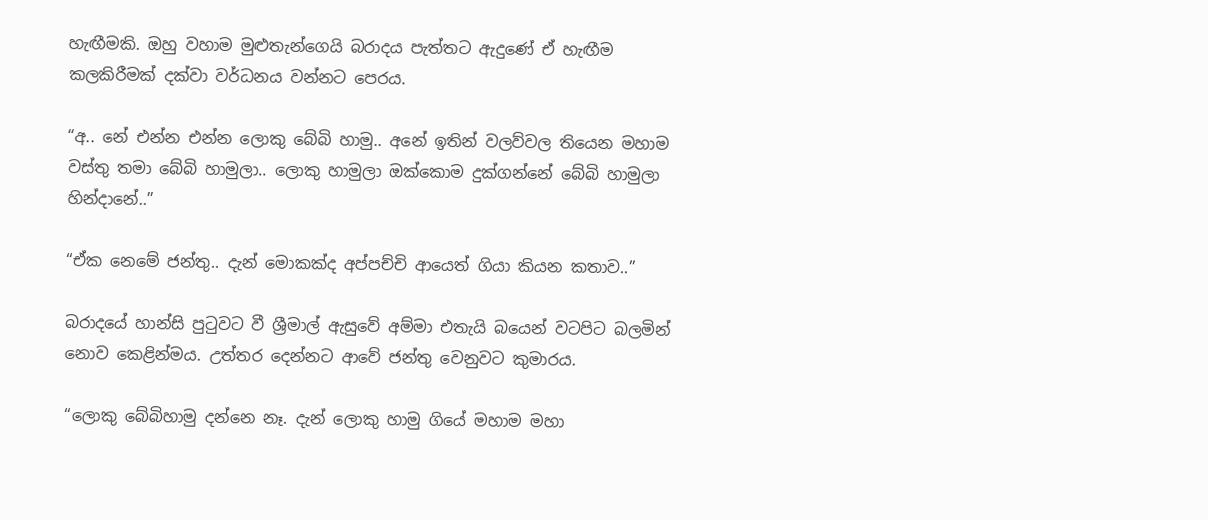හැඟීමකි. ඔහු වහාම මුළුතැන්ගෙයි බරාදය පැත්තට ඇදුණේ ඒ හැඟීම කලකිරීමක් දක්වා වර්ධනය වන්නට පෙරය.

“අ.. නේ එන්න එන්න ලොකු බේබි හාමු.. අනේ ඉතින් වලව්වල තියෙන මහාම වස්තු තමා බේබි හාමුලා.. ලොකු හාමුලා ඔක්කොම දුක්ගන්නේ බේබි හාමුලා හින්දානේ..”

“ඒක නෙමේ ජන්තු.. දැන් මොකක්ද අප්පච්චි ආයෙත් ගියා කියන කතාව..”

බරාදයේ හාන්සි පුටුවට වී ශ්‍රීමාල් ඇසුවේ අම්මා එතැයි බයෙන් වටපිට බලමින් නොව කෙළින්මය. උත්තර දෙන්නට ආවේ ජන්තු වෙනුවට කුමාරය.

“ලොකු බේබිහාමු දන්නෙ නෑ. දැන් ලොකු හාමු ගියේ මහාම මහා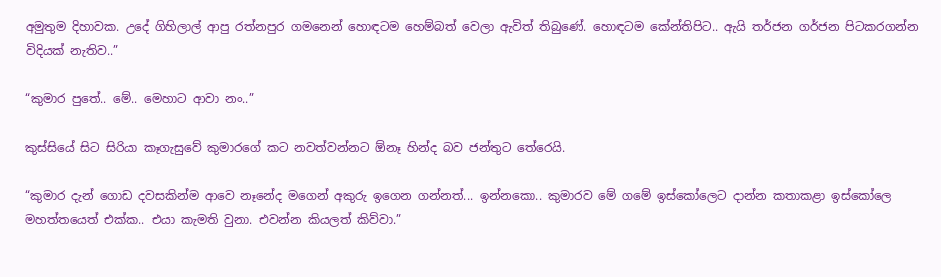අමුතුම දිහාවක. උදේ ගිහිලාල් ආපු රත්නපුර ගමනෙන් හොඳටම හෙම්බත් වෙලා ඇවිත් තිබුණේ. හොඳටම කේන්තිපිට.. ඇයි තර්ජන ගර්ජන පිටකරගන්න විදියක් නැතිව..”

“කුමාර පුතේ.. මේ.. මෙහාට ආවා නං..”

කුස්සියේ සිට සිරියා කෑගැසුවේ කුමාරගේ කට නවත්වන්නට ඕනෑ හින්ද බව ජන්තුට තේරෙයි.

“කුමාර දැන් ගොඩ දවසකින්ම ආවෙ නෑනේද මගෙන් අකුරු ඉගෙන ගන්නත්... ඉන්නකො.. කුමාරව මේ ගමේ ඉස්කෝලෙට දාන්න කතාකළා ඉස්කෝලෙ මහත්තයෙත් එක්ක.. එයා කැමති වුනා. එවන්න කියලත් කිව්වා.”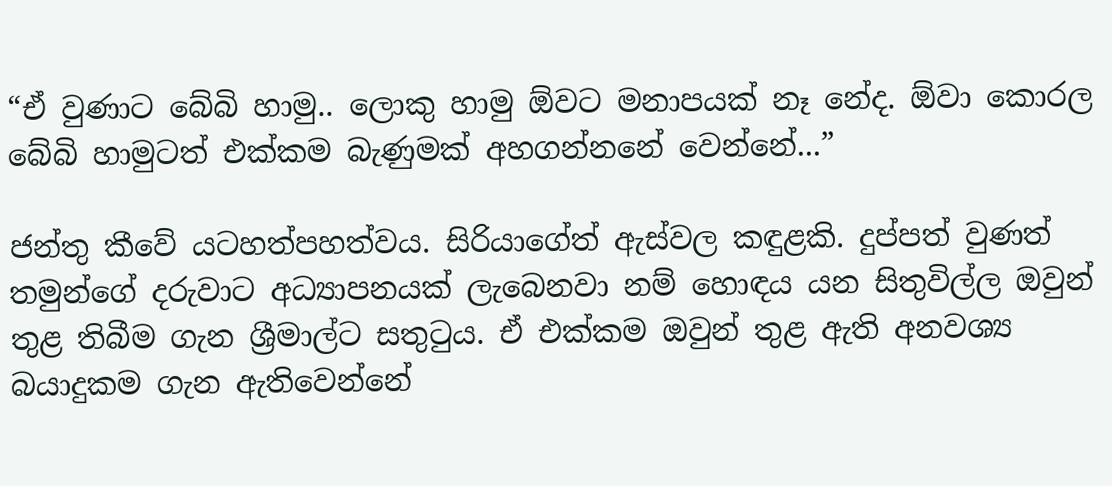“ඒ වුණාට බේබි හාමු.. ලොකු හාමු ඕවට මනාපයක් නෑ නේද. ඕවා කොරල බේබි හාමුටත් එක්කම බැණුමක් අහගන්නනේ වෙන්නේ...”

ජන්තු කීවේ යටහත්පහත්වය. සිරියාගේත් ඇස්වල කඳුළකි. දුප්පත් වුණත් තමුන්ගේ දරුවාට අධ්‍යාපනයක් ලැබෙනවා නම් හොඳය යන සිතුවිල්ල ඔවුන් තුළ තිබීම ගැන ශ්‍රීමාල්ට සතුටුය. ඒ එක්කම ඔවුන් තුළ ඇති අනවශ්‍ය බයාදුකම ගැන ඇතිවෙන්නේ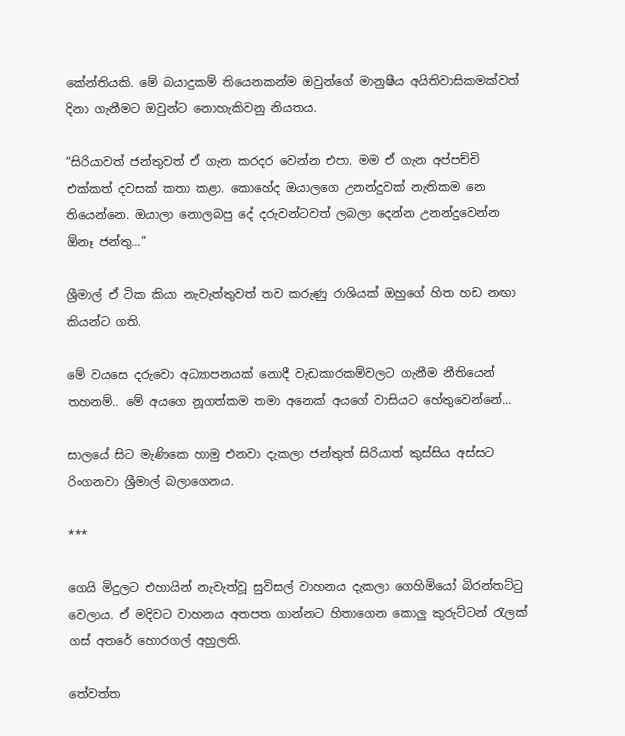කේන්තියකි. මේ බයාදුකම් තියෙනකන්ම ඔවුන්ගේ මානුෂීය අයිතිවාසිකමක්වත් දිනා ගැනීමට ඔවුන්ට නොහැකිවනු නියතය.

“සිරියාවත් ජන්තුවත් ඒ ගැන කරදර ‍වෙන්න එපා. මම ඒ ගැන අප්පච්චි එක්කත් දවසක් කතා කළා. කොහේද ඔයා‍ලගෙ උනන්දුවක් නැතිකම නෙ තියෙන්නෙ. ඔයාලා නොලබපු දේ දරුවන්ටවත් ලබලා දෙන්න උනන්දුවෙන්න ඕනෑ ජන්තු...”

ශ්‍රීමාල් ඒ ටික කියා නැවැත්තුවත් තව කරුණු රාශියක් ඔහුගේ හිත හඩ නඟා කියන්ට ගති.

මේ වයසෙ දරුවො අධ්‍යාපනයක් නොදී වැඩකාරකම්වලට ගැනීම නීතියෙන් තහනම්.. මේ අයගෙ නූගත්කම තමා අනෙක් අයගේ වාසියට හේතුවෙන්නේ...

සාලයේ සිට මැණිකෙ හාමු එනවා දැකලා ජන්තුත් සිරියාත් කුස්සිය අස්සට රිංගනවා ශ්‍රීමාල් බලාගෙනය.

***

ගෙයි මිදුලට එහායින් නැවැත්වූ සුවිසල් වාහනය දැකලා ගෙහිමියෝ බිරන්තට්ටු වෙලාය. ඒ මදිවට වාහනය අතපත ගාන්නට හිතාගෙන කොලු කුරුට්ටන් රැලක් ගස් අතරේ හොරගල් අහුලති.

තේවත්ත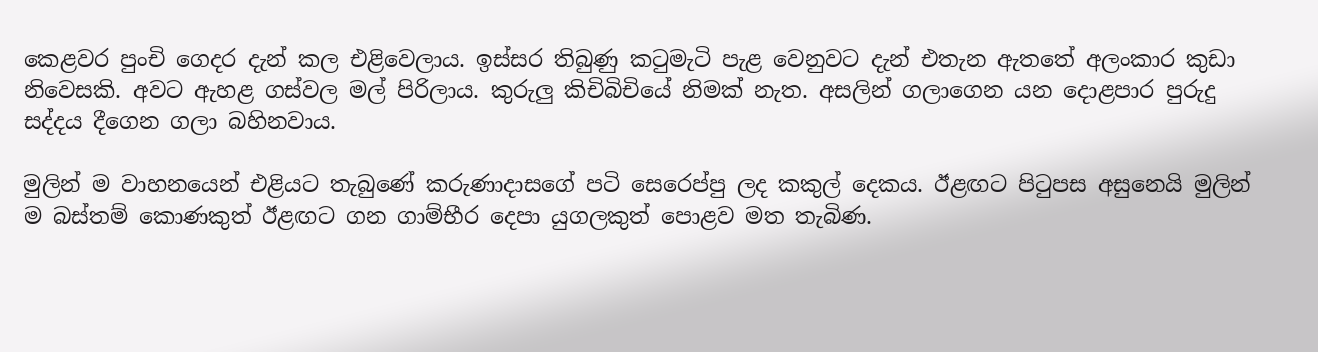කෙළවර පුංචි ගෙදර දැන් කල එළිවෙලාය. ඉස්සර තිබුණු කටුමැටි පැළ වෙනුවට දැන් එතැන ඇතතේ අලංකාර කුඩා නිවෙසකි. අවට ඇහළ ගස්වල මල් පිරිලාය. කුරුලු කිචිබිචියේ නිමක් නැත. අසලින් ගලාගෙන යන ‍දොළපාර පුරුදු සද්දය දීගෙන ගලා බහිනවාය.

මුලින් ම වාහනයෙන් එළියට තැබුණේ කරුණාදාසගේ පටි සෙරෙප්පු ලද කකුල් දෙකය. ඊළඟට පිටුපස අසුනෙයි මුලින් ම බස්තම් කොණකුත් ඊළඟට ගන ගාම්භීර දෙපා යුගලකුත් පොළව මත තැබිණ.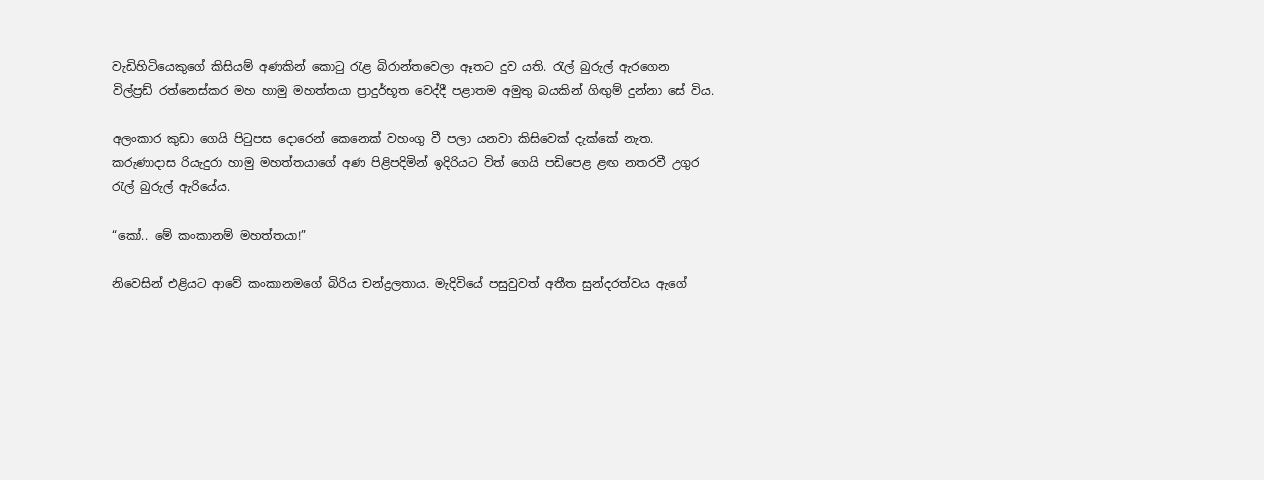වැඩිහිටියෙකුගේ කිසියම් අණකින් කොටු රැළ බිරාන්තවෙලා ඈතට දුව යති. රැල් බුරුල් ඇරගෙන විල්ප්‍රඩ් රත්න‍ෙස්කර මහ හාමු මහත්තයා ප්‍රාදුර්භූත වෙද්දී පළාතම අමුතු බයකින් ගිඟුම් දුන්නා සේ විය.

අලංකාර කුඩා ගෙයි පිටුපස දොරෙන් කෙනෙක් වහංගු වී පලා යනවා කිසිවෙක් දැක්කේ නැත. කරුණාදාස රියැදුරා හාමු මහත්තයාගේ අණ පිළිපදිමින් ඉදිරියට විත් ගෙයි පඩිපෙළ ළඟ නතරවී උගුර රැල් බුරුල් ඇරියේය.

“කෝ.. මේ කංකානම් මහත්තයා!”

නිවෙසින් එළියට ආවේ කංකානමගේ බිරිය චන්ද්‍රලතාය. මැදිවියේ පසුවුවත් අතීත සුන්දරත්වය ඇ‍ගේ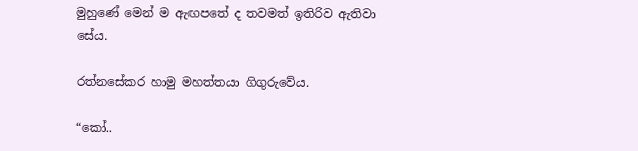මුහුණේ මෙන් ම ඇඟපතේ ද තවමත් ඉතිරිව ඇතිවා සේය.

රත්නසේකර හාමු මහත්තයා ගිගුරුවේය.

“කෝ..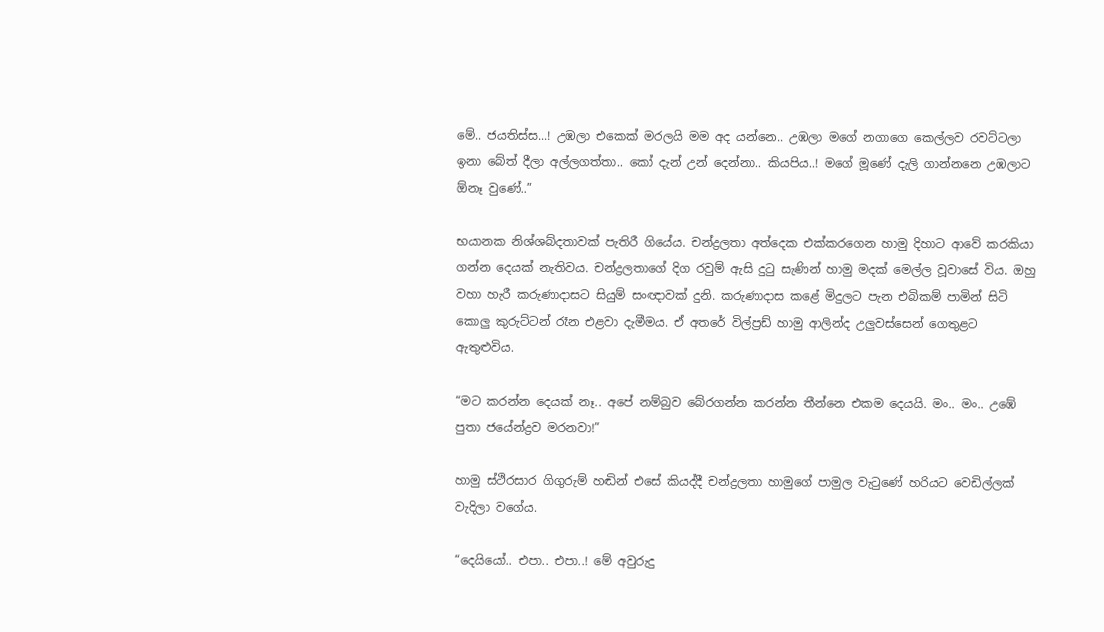මේ.. ජයතිස්ස...! උඹලා එකෙක් මරලයි මම අද යන්නෙ.. උඹලා මගේ නගාගෙ කෙල්ලව රවට්ටලා ඉනා බේත් දීලා අල්ලගත්තා.. කෝ දැන් උන් දෙන්නා.. කියපිය..! මගේ මූණේ දැලි ගාන්නනෙ උඹලාට ඕනෑ වුණේ..”

භයානක නිශ්ශබ්දතාවක් පැතිරී ගියේය. චන්ද්‍රලතා අත්දෙක එක්කරගෙන හාමු දිහාට ආවේ කරකියා ගන්න දෙයක් නැතිවය. චන්ද්‍රලතාගේ දිග රවුම් ඇසි දුටු සැණින් හාමු මදක් මෙල්ල වූවාසේ විය. ඔහු වහා හැරී කරුණාදාසට සියුම් සංඥාවක් දුනි. කරුණාදාස කළේ මිදුලට පැන එබිකම් පාමින් සිටි කොලු කුරුට්ටන් රෑන එළවා දැමීමය. ඒ අතරේ විල්ප්‍රඩ් හාමු ආලින්ද උලුවස්සෙන් ගෙතුළට ඇතුළුවිය.

“මට කරන්න දෙයක් නෑ.. අපේ නම්බුව බේරගන්න කරන්න තීන්නෙ එකම දෙයයි. මං.. මං.. උඹේ පුතා ජයේන්ද්‍රව මරනවා!”

හාමු ස්ථිරසාර ගිගුරුම් හඬින් එසේ කියද්දී චන්ද්‍රලතා හාමුගේ පාමුල වැටුණේ හරියට වෙඩිල්ලක් වැදිලා වගේය.

“දෙයියෝ.. එපා.. එපා..! මේ අවුරුදු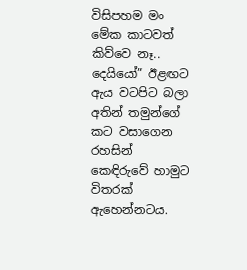විසිපහම මං මේක කාටවත් කිව්වෙ නෑ.. දෙයියෝ” ඊළඟට ඇය වටපිට බලා අතින් තමුන්ගේ කට වසාගෙන රහසින් කෙඳිරුවේ හාමුට විතරක් ඇහෙන්නටය.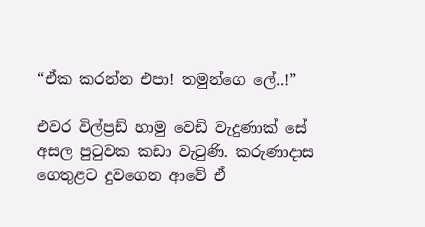“ඒක කරන්න එපා! තමුන්ගෙ ලේ..!”

එවර විල්ප්‍රඩ් හාමු වෙඩි වැදුණාක් සේ අසල පුටුවක කඩා වැටුණි. කරුණාදාස ගෙතුළට දුවගෙන ආවේ ඒ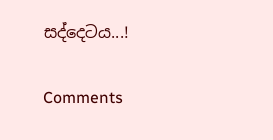සද්දෙටය...!

Comments